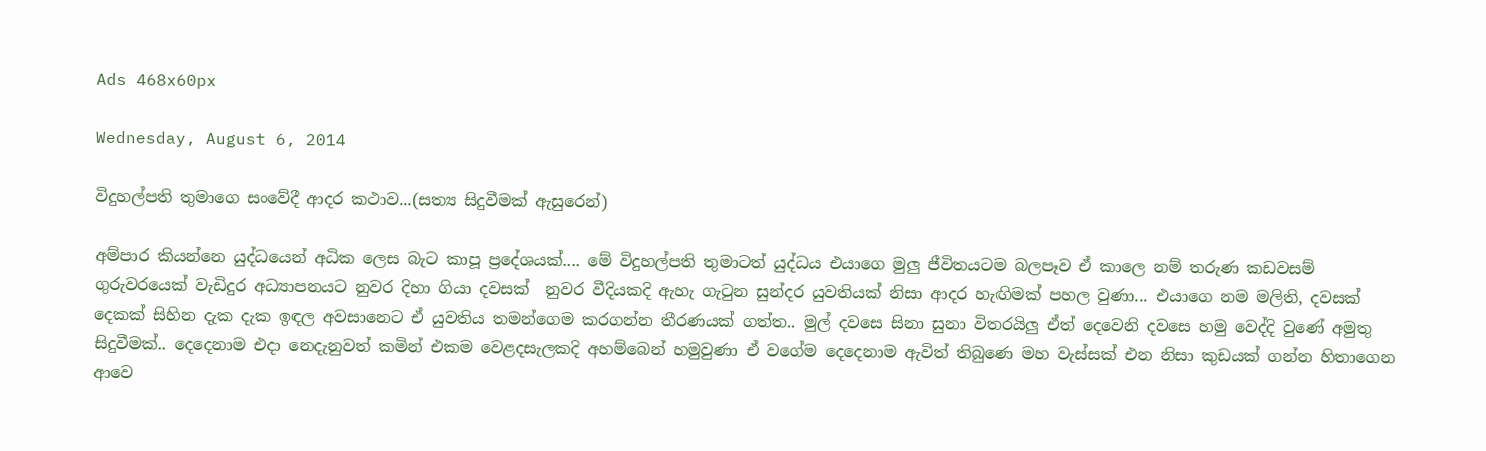Ads 468x60px

Wednesday, August 6, 2014

විදුහල්පති තුමාගෙ සංවේදී ආදර කථාව...(සත්‍ය සිදුවීමක් ඇසුරෙන්)

අම්පාර කියන්නෙ යුද්ධයෙන් අධික ලෙස බැට කාපූ ප්‍රදේශයක්.... මේ විදුහල්පති තුමාටත් යුද්ධය එයාගෙ මුලු ජීවිතයටම බලපෑව ඒ කාලෙ නම් තරුණ කඩවසම් ගුරුවරයෙක් වැඩිදුර අධ්‍යාපනයට නුවර දිහා ගියා දවසක්  නුවර වීදියකදි ඇහැ ගැටුන සුන්දර යුවතියක් නිසා ආදර හැඟිමක් පහල වුණා... එයාගෙ නම මලිති, දවසක් දෙකක් සිහින දැක දැක ඉඳල අවසානෙට ඒ යුවතිය තමන්ගෙම කරගන්න තීරණයක් ගත්ත.. මුල් දවසෙ සිනා සුනා විතරයිලු ඒත් දෙවෙනි දවසෙ හමු වෙද්දි වුණේ අමුතු සිදුවීමක්.. දෙදෙනාම එදා නෙදැනුවත් කමින් එකම වෙළදසැලකදි අහම්බෙන් හමුවුණා ඒ වගේම දෙදෙනාම ඇවිත් තිබුණෙ මහ වැස්සක් එන නිසා කුඩයක් ගන්න හිතාගෙන ආවෙ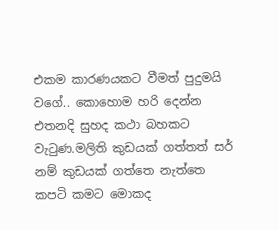එකම කාරණයකට වීමත් පුදුමයි වගේ.. කොහොම හරි දෙන්න එතනදි සුහද කථා බහකට වැටුණ.මලිති කුඩයක් ගත්තත් සර් නම් කුඩයක් ගත්තෙ නැත්තෙ කපටි කමට මොකද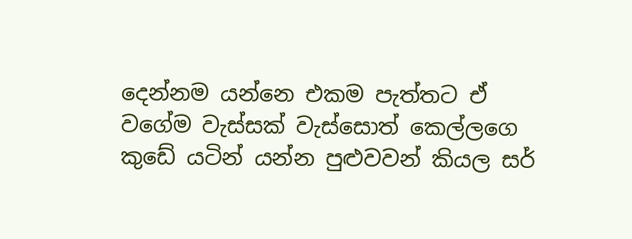දෙන්නම යන්නෙ එකම පැත්තට ඒ වගේම වැස්සක් වැස්සොත් කෙල්ලගෙ කුඩේ යටින් යන්න පුළුවවන් කියල සර්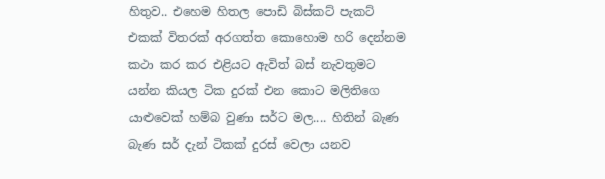හිතුව.. එහෙම හිතල පොඩි බිස්කට් පැකට් එකක් විතරක් අරගත්ත කොහොම හරි දෙන්නම කථා කර කර එළියට ඇවිත් බස් නැවතුමට යන්න කියල ටික දුරක් එන කොට මලිතිගෙ යාළුවෙක් හම්බ වුණා සර්ට මල.... හිතින් බැණ බැණ සර් දැන් ටිකක් දුරස් වෙලා යනව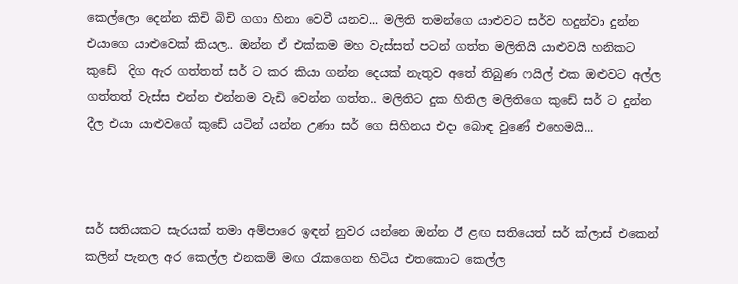කෙල්ලො දෙන්න කිචි බිචි ගගා හිනා වෙවී යනව... මලිති තමන්ගෙ යාළුවට සර්ව හදුන්වා දුන්න එයාගෙ යාළුවෙක් කියල.. ඔන්න ඒ එක්කම මහ වැස්සත් පටන් ගත්ත මලිතියි යාළුවයි හනිකට කුඩේ  දිග ඇර ගත්තත් සර් ට කර කියා ගන්න දෙයක් නැතුව අතේ තිබුණ ෆයිල් එක ඔළුවට අල්ල ගත්තත් වැස්ස එන්න එන්නම වැඩි වෙන්න ගත්ත.. මලිතිට දුක හිතිල මලිතිගෙ කුඩේ සර් ට දුන්න දීල එයා යාළුවගේ කුඩේ යටින් යන්න උණා සර් ගෙ සිහිනය එදා බොඳ වුණේ එහෙමයි...



සර් සතියකට සැරයක් තමා අම්පාරෙ ඉඳන් නුවර යන්නෙ ඔන්න ඊ ළඟ සතියෙත් සර් ක්ලාස් එකෙන් කලින් පැනල අර කෙල්ල එනකම් මඟ රැකගෙන හිටිය එතකොට කෙල්ල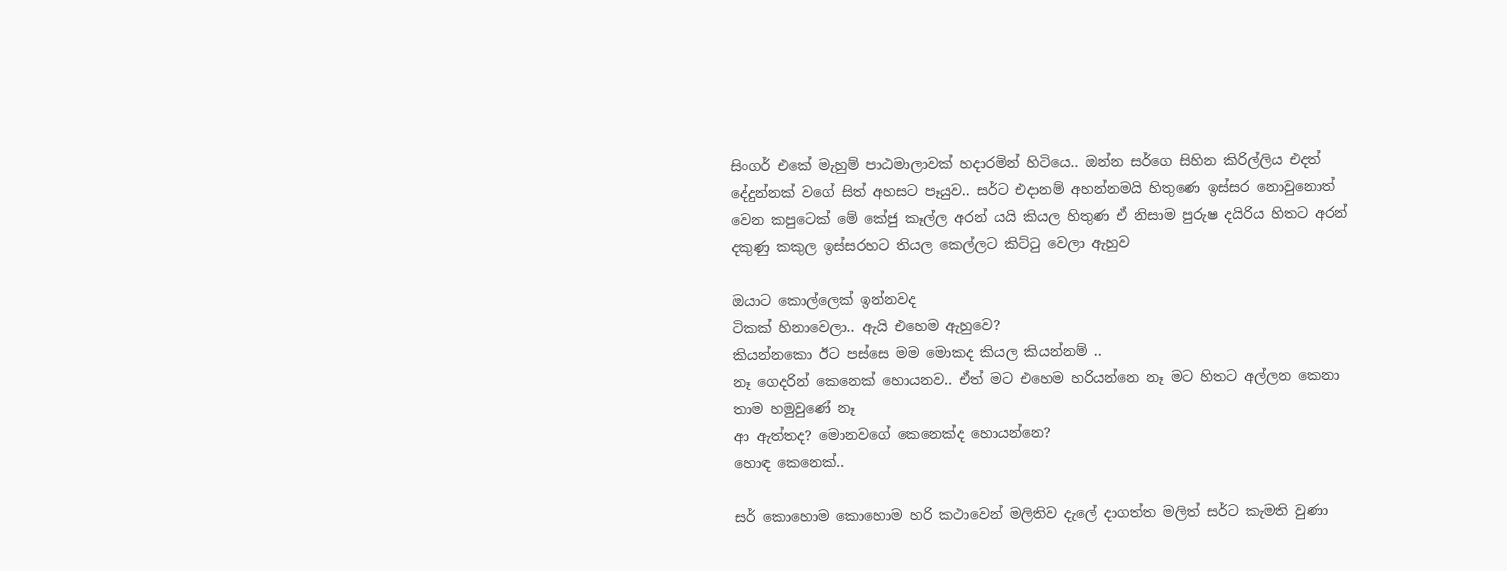සිංගර් එකේ මැහුම් පාඨමාලාවක් හදාරමින් හිටියෙ.. ඔන්න සර්ගෙ සිහින කිරිල්ලිය එදත් දේදුන්නක් වගේ සිත් අහසට පෑයුව.. සර්ට එදානම් අහන්නමයි හිතුණෙ ඉස්සර නොවුනොත් වෙන කපුටෙක් මේ කේජු කෑල්ල අරන් යයි කියල හිතුණ ඒ නිසාම පුරුෂ දයිරිය හිතට අරන් දකුණු කකුල ඉස්සරහට තියල කෙල්ලට කිට්ටු වෙලා ඇහුව

ඔයාට කොල්ලෙක් ඉන්නවද
ටිකක් හිනාවෙලා.. ඇයි එහෙම ඇහුවෙ?
කියන්නකො ඊට පස්සෙ මම මොකද කියල කියන්නම් ..
නෑ ගෙදරින් කෙනෙක් හොයනව.. ඒත් මට එහෙම හරියන්නෙ නෑ මට හිතට අල්ලන කෙනා තාම හමුවුණේ නෑ
ආ ඇත්තද? මොනවගේ කෙනෙක්ද හොයන්නෙ?
හොඳ කෙනෙක්..

සර් කොහොම කොහොම හරි කථාවෙන් මලිතිව දැලේ දාගත්ත මලිත් සර්ට කැමති වුණා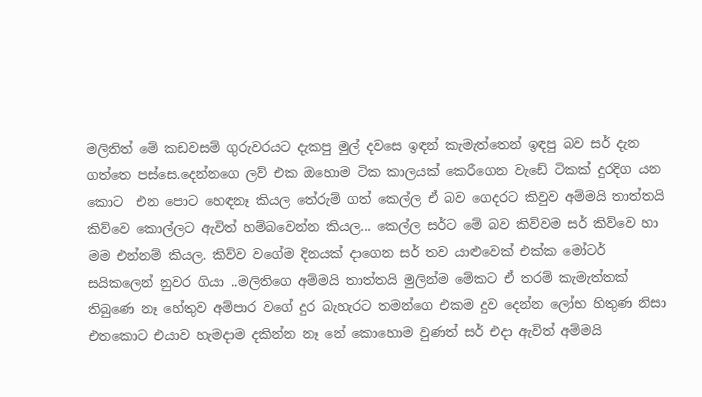මලිතිත් මේ කඩවසම් ගුරුවරයට දැකපු මුල් දවසෙ ඉඳන් කැමැත්තෙන් ඉඳපු බව සර් දැන ගත්තෙ පස්සෙ.දෙන්නගෙ ලව් එක ඔහොම ටික කාලයක් කෙරීගෙන වැඩේ ටිකක් දුරදිග යන කොට  එන පොට හෙඳනෑ කියල තේරුම් ගත් කෙල්ල ඒ බව ගෙදරට කිවුව අම්මයි තාත්තයි  කිව්වෙ කොල්ලට ඇවිත් හම්බවෙන්න කියල... කෙල්ල සර්ට මේ බව කිව්වම සර් කිව්වෙ හා මම එන්නම් කියල. කිව්ව වගේම දිනයක් දාගෙන සර් තව යාළුවෙක් එක්ක මෝටර් සයිකලෙන් නුවර ගියා ..මලිතිගෙ අම්මයි තාත්තයි මුලින්ම මේකට ඒ තරම් කැමැත්තක් තිබුණෙ නෑ හේතුව අම්පාර වගේ දුර බැහැරට තමන්ගෙ එකම දුව දෙන්න ලෝභ හිතුණ නිසා එතකොට එයාව හැමදාම දකින්න නෑ නේ කොහොම වුණත් සර් එදා ඇවිත් අම්මයි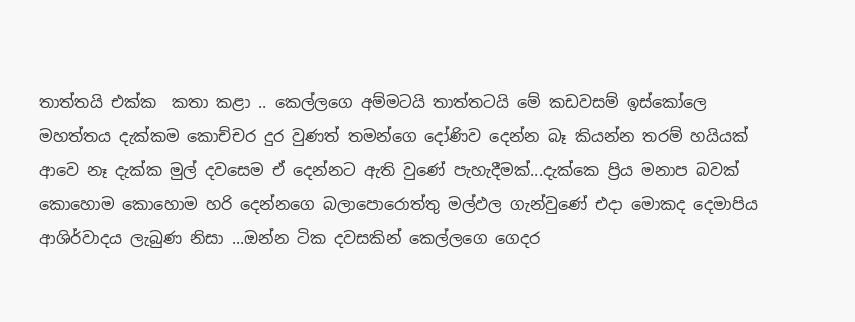තාත්තයි එක්ක  කතා කළා .. කෙල්ලගෙ අම්මටයි තාත්තටයි මේ කඩවසම් ඉස්කෝ‍ලෙ මහත්තය දැක්කම කොච්චර දුර වුණත් තමන්ගෙ දෝණිව දෙන්න බෑ කියන්න තරම් හයියක් ආවෙ නෑ දැක්ක මුල් දවසෙම ඒ දෙන්නට ඇති වුණේ පැහැදීමක්...දැක්කෙ ප්‍රිය මනාප බවක් කොහොම කොහොම හරි දෙන්නගෙ බලාපොරොත්තු මල්ඵල ගැන්වුණේ එදා මොකද දෙමාපිය ආශිර්වාදය ලැබුණ නිසා ...ඔන්න ටික දවසකින් කෙල්ලගෙ ගෙදර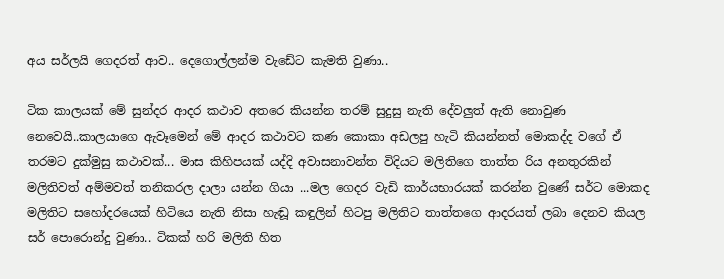අය සර්ලයි ගෙදරත් ආව.. දෙගොල්ලන්ම වැඩේට කැමති වුණා..

ටික කාලයක් මේ සුන්දර ආදර කථාව අතරෙ කියන්න තරම් සුදුසු නැති දේවලුත් ඇති නොවුණ නෙවෙයි..කාලයාගෙ ඇවෑමෙන් මේ ආදර කථාවට කණ කොකා අඩලපු හැටි කියන්නත් මොකද්ද වගේ ඒ තරමට දුක්මුසු කථාවක්... මාස කිහිපයක් යද්දි අවාසනාවන්ත විදියට මලිතිගෙ තාත්ත රිය අනතුරකින් මලිතිවත් අම්මවත් තනිකරල දාලා යන්න ගියා ...මල ගෙදර වැඩි කාර්යභාරයක් කරන්න වුණේ සර්ට මොකද මලිතිට සහෝදරයෙක් හිටියෙ නැති නිසා හැඬූ කඳුලින් හිටපු මලිතිට තාත්තගෙ ආදරයත් ලබා දෙනව කියල සර් පොරොන්දු වුණා.. ටිකක් හරි මලිති හිත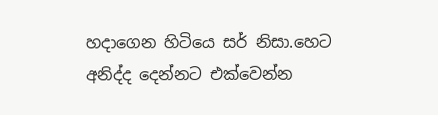හදාගෙන හිටියෙ සර් නිසා.හෙට අනිද්ද දෙන්නට එක්වෙන්න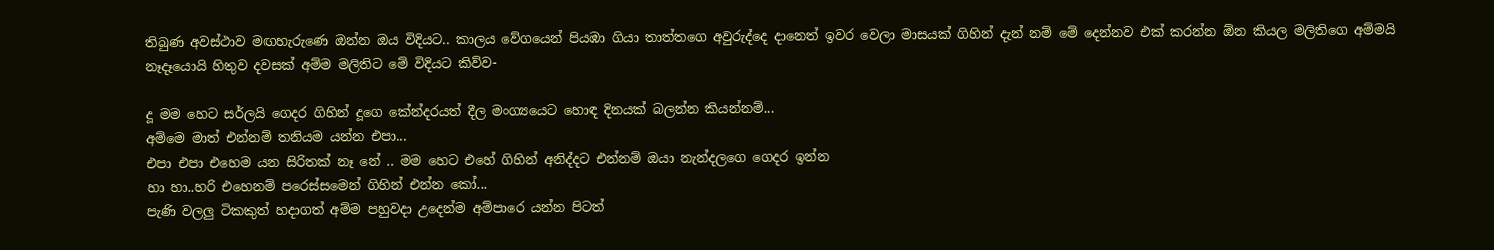තිබුණ අවස්ථාව මඟහැරුණෙ ඔන්න ඔය විදියට.. කාලය වේගයෙන් පියඹා ගියා තාත්තගෙ අවුරුද්දෙ දානෙත් ඉවර වෙලා මාසයක් ගිහින් දැන් නම් මේ දෙන්නව එක් කරන්න ඕන කියල මලිතිගෙ අම්මයි නෑදෑයොයි හිතුව දවසක් අම්ම මලිතිට මේ විදියට කිව්ව-

දූ මම හෙට සර්ලයි ගෙදර ගිහින් දූගෙ කේන්දරයත් දීල මංග්‍යයෙට හොඳ දිනයක් බලන්න කියන්නම්...
අම්මෙ මාත් එන්නම් තනියම යන්න එපා...
එපා එපා එහෙම යන සිරිතක් නෑ නේ .. මම හෙට එහේ ගිහින් අනිද්දට එන්නම් ඔයා නැන්දලගෙ ගෙදර ඉන්න
හා හා..හරි එහෙනම් පරෙස්සමෙන් ගිහින් එන්න කෝ...
පැණි වලලු ටිකකුත් හදාගත් අම්ම පහුවදා උදෙන්ම අම්පාරෙ යන්න පිටත්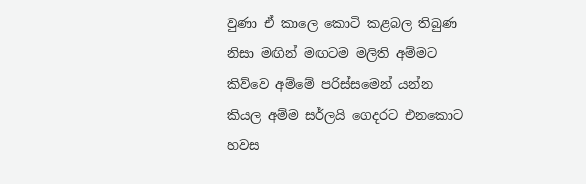වුණා ඒ කාලෙ කොටි කළබල තිබුණ නිසා මඟින් මඟටම මලිති අම්මට කිව්වෙ අම්මේ පරිස්සමෙන් යන්න කියල අම්ම සර්ලයි ගෙදරට එනකොට හවස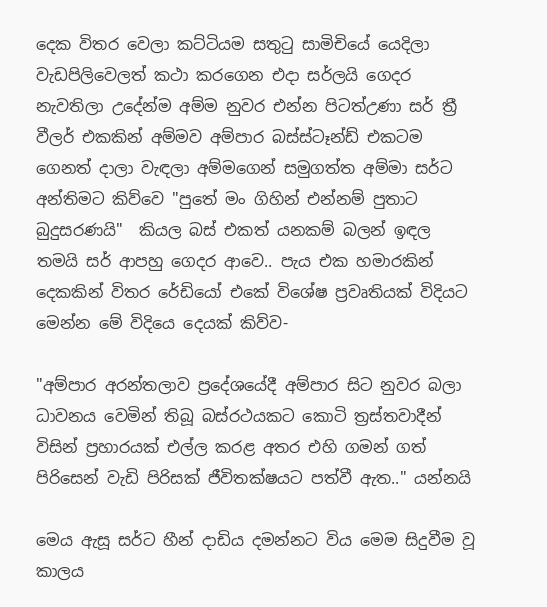දෙක විතර වෙලා කට්ටියම සතුටු සාමිචියේ යෙදිලා වැඩපිලිවෙලත් කථා කරගෙන එදා සර්ලයි ගෙදර නැවතිලා උදේන්ම අම්ම නුවර එන්න පිටත්උණා සර් ත්‍රී වීලර් එකකින් අම්මව අම්පාර බස්ස්ටෑන්ඩ් එකටම ගෙනත් දාලා වැඳලා අම්මගෙන් සමුගත්ත අම්මා සර්ට අන්තිමට කිව්වෙ "පුතේ මං ගිහින් එන්නම් පුතාට බුදුසරණයි"  කියල බස් එකත් යනකම් බලන් ඉඳල තමයි සර් ආපහු ගෙදර ආවෙ.. පැය එක හමාරකින් දෙකකින් විතර රේඩියෝ එකේ විශේෂ ප්‍රවෘතියක් විදියට මෙන්න මේ විදියෙ දෙයක් කිව්ව-

"අම්පාර අරන්තලාව ප්‍රදේශයේදී අම්පාර සිට නුවර බලා ධාවනය වෙමින් තිබූ බස්රථයකට කොටි ත්‍රස්තවාදීන් විසින් ප්‍රහාරයක් එල්ල කරළ අතර එහි ගමන් ගත් පිරිසෙන් වැඩි පිරිසක් ජීවිතක්ෂයට පත්වී ඇත.." යන්නයි

මෙය ඇසූ සර්ට හීන් දාඩිය දමන්නට විය මෙම සිදුවීම වූ කාලය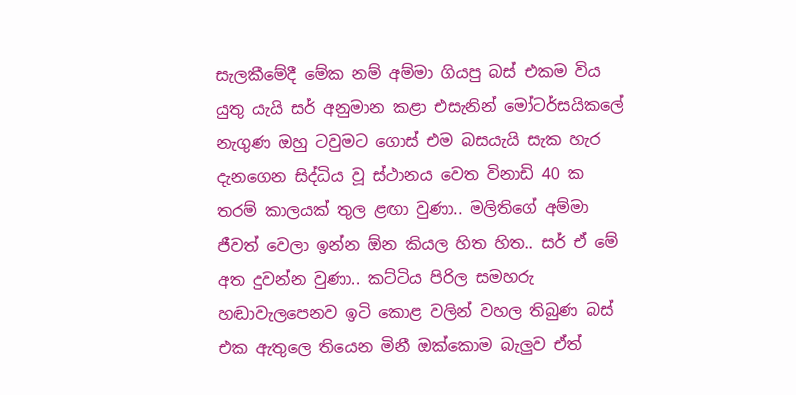සැලකීමේදී මේක නම් අම්මා ගියපු බස් එකම විය යුතු යැයි සර් අනුමාන කළා එසැනින් මෝටර්සයිකලේ නැගුණ ඔහු ටවුමට ගොස් එම බසයැයි සැක හැර දැනගෙන සිද්ධිය වූ ස්ථානය වෙත විනාඩි 40 ක තරම් කාලයක් තුල ළඟා වුණා.. මලිතිගේ අම්මා ජීවත් වෙලා ඉන්න ඕන කියල හිත හිත.. සර් ඒ මේ අත දුවන්න වුණා.. කට්ටිය පිරිල සමහරු හඬාවැලපෙනව ඉටි කොළ වලින් වහල තිබුණ බස් එක ඇතුලෙ තියෙන මිනී ඔක්කොම බැලුව ඒත්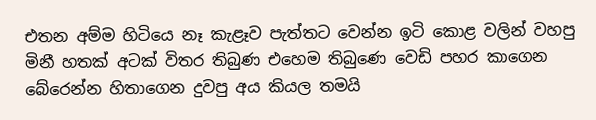එතන අම්ම හිටියෙ නෑ කැළෑව පැත්තට වෙන්න ඉටි කොළ වලින් වහපු මිනී හතක් අටක් විතර තිබුණ එහෙම තිබුණෙ වෙඩි පහර කාගෙන බේරෙන්න හිතාගෙන දුවපු අය කියල තමයි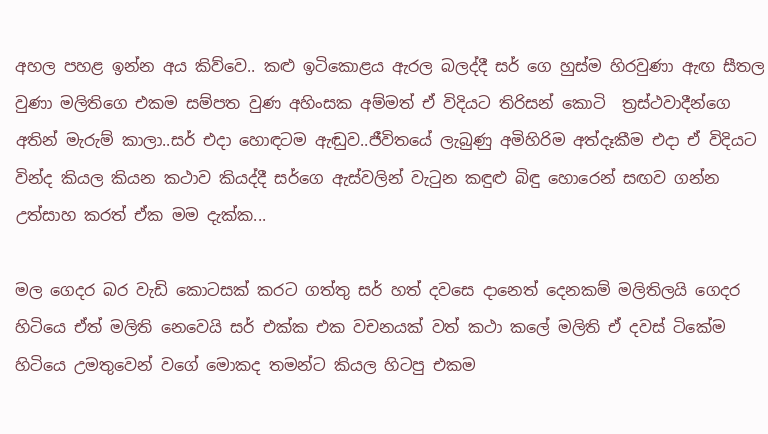අහල පහළ ඉන්න අය කිව්වෙ.. කළු ඉටිකොළය ඇරල බලද්දී සර් ගෙ හුස්ම හිරවුණා ඇඟ සීතල වුණා මලිතිගෙ එකම සම්පත වුණ අහිංසක අම්මත් ඒ විදියට තිරිසන් කොටි  ත්‍රස්ථවාදීන්ගෙ අතින් මැරුම් කාලා..සර් එදා හොඳටම ඇඬුව..ජීවිතයේ ලැබුණු අමිහිරිම අත්දෑකීම එදා ඒ විදියට වින්ද කියල කියන කථාව කියද්දී සර්ගෙ ඇස්වලින් වැටුන කඳුළු බිඳු හොරෙන් සඟව ගන්න උත්සාහ කරත් ඒක මම දැක්ක...

මල ගෙදර බර වැඩි කොටසක් කරට ගත්තු සර් හත් දවසෙ දානෙත් දෙනකම් මලිතිලයි ගෙදර හිටියෙ ඒත් මලිති නෙවෙයි සර් එක්ක එක වචනයක් වත් කථා කලේ මලිති ඒ දවස් ටිකේම හිටියෙ උමතුවෙන් වගේ මොකද තමන්ට කියල හිටපු එකම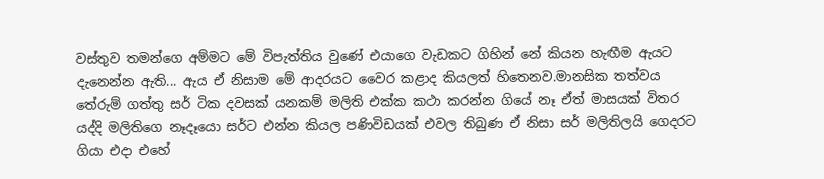වස්තුව තමන්ගෙ අම්මට මේ විපැත්තිය වුණේ එයාගෙ වැඩකට ගිහින් නේ කියන හැඟීම ඇයට දැනෙන්න ඇති... ඇය ඒ නිසාම මේ ආදරයට වෛර කළාද කියලත් හිතෙනව.මානසික තත්වය තේරුම් ගත්තු සර් ටික දවසක් යනකම් මලිති එක්ක කථා කරන්න ගියේ නෑ ඒත් මාසයක් විතර යද්දි මලිතිගෙ නෑදෑයො සර්ට එන්න කියල පණිවිඩයක් එවල තිබුණ ඒ නිසා සර් මලිතිලයි ගෙදරට ගියා එදා එහේ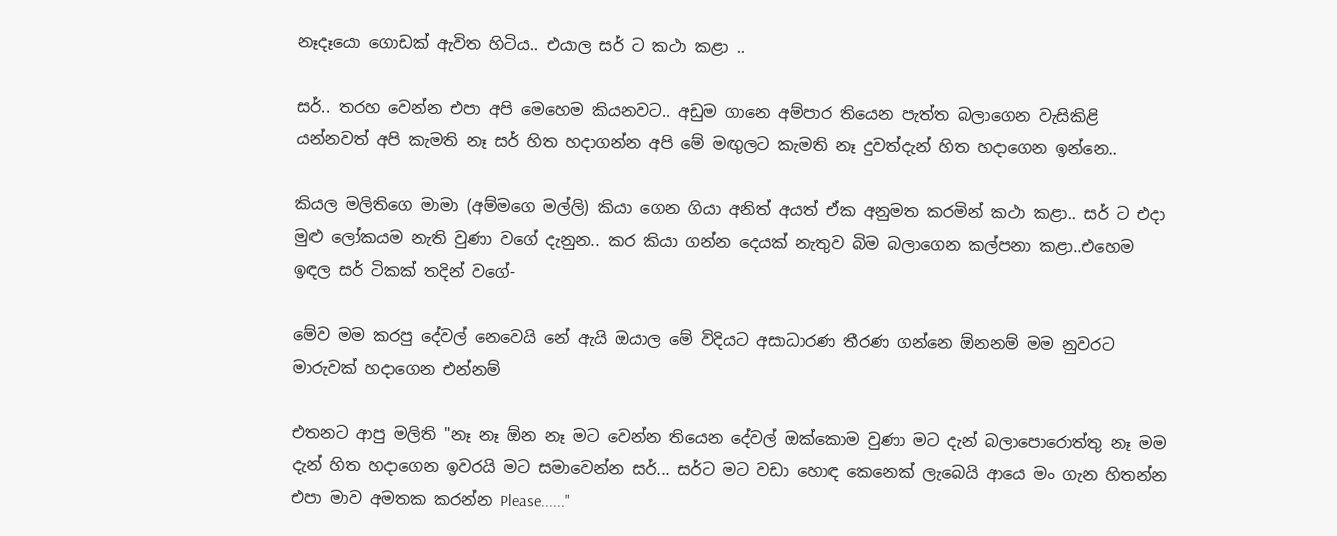නෑදෑයො ගොඩක් ඇවිත හිටිය.. එයාල සර් ට කථා කළා ..

සර්.. තරහ වෙන්න එපා අපි මෙහෙම කියනවට.. අඩුම ගානෙ අම්පාර තියෙන පැත්ත බලාගෙන වැසිකිළි යන්නවත් අපි කැමති නෑ සර් හිත හදාගන්න අපි මේ මඟුලට කැමති නෑ දුවත්දැන් හිත හදාගෙන ඉන්නෙ..

කියල මලිතිගෙ මාමා (අම්මගෙ මල්ලි) කියා ගෙන ගියා අනිත් අයත් ඒක අනුමත කරමින් කථා කළා.. සර් ට එදා මුළු ලෝකයම නැති වුණා වගේ දැනුන.. කර කියා ගන්න දෙයක් නැතුව බිම බලාගෙන කල්පනා කළා..එහෙම ඉඳල සර් ටිකක් තදින් වගේ-

මේව මම කරපු දේවල් නෙවෙයි නේ ඇයි ඔයාල මේ විදියට අසාධාරණ තීරණ ගන්නෙ ඕනනම් මම නුවරට මාරුවක් හදාගෙන එන්නම්

එතනට ආපු මලිති "නෑ නෑ ඕන නෑ මට වෙන්න තියෙන දේවල් ඔක්කොම වුණා මට දැන් බලාපොරොත්තු නෑ මම දැන් හිත හදාගෙන ඉවරයි මට සමාවෙන්න සර්... සර්ට මට වඩා හොඳ කෙනෙක් ලැබෙයි ආයෙ මං ගැන හිතන්න එපා මාව අමතක කරන්න Please......"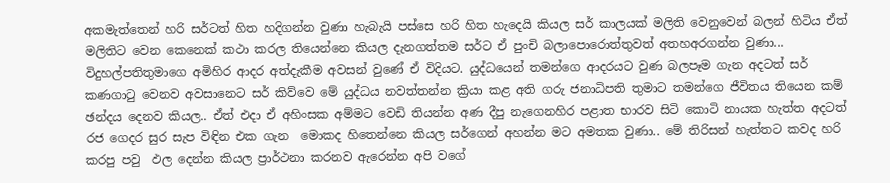අකමැත්තෙන් හරි සර්ටත් හිත හදිගන්න වුණා හැබැයි පස්සෙ හරි හිත හැදෙයි කියල සර් කාලයක් මලිති වෙනුවෙන් බලන් හිටිය ඒත් මලිතිට වෙන කෙනෙක් කථා කරල තියෙන්නෙ කියල දැනගත්තම සර්ට ඒ පුංචි බලාපොරොත්තුවත් අතහඅරගන්න වුණා... විදුහල්පතිතුමාගෙ අමිහිර ආදර අත්දැකීම අවසන් වුණේ ඒ විදියට. යුද්ධයෙන් තමන්ගෙ ආදරයට වුණ බලපෑම ගැන අදටත් සර් කණගාටු වෙනව අවසානෙට සර් කිව්වෙ මේ යුද්ධය නවත්තන්න ක්‍රියා කළ අති ගරු ජනාධිපති තුමාට තමන්ගෙ ජීවිතය තියෙන කම් ඡන්දය දෙනව කියල.. ඒත් එදා ඒ අහිංසක අම්මට වෙඩි තියන්න අණ දීපු නැගෙනහිර පළාත භාරව සිටි කොටි නායක හැත්ත අදටත් රජ ගෙදර සුර සැප විඳින එක ගැන  මොකද හිතෙන්නෙ කියල සර්ගෙන් අහන්න මට අමතක වුණා.. මේ තිරිසන් හැත්තට කවද හරි කරපු පවු  ඵල දෙන්න කියල ප්‍රාර්ථනා කරනව ඇරෙන්න අපි වගේ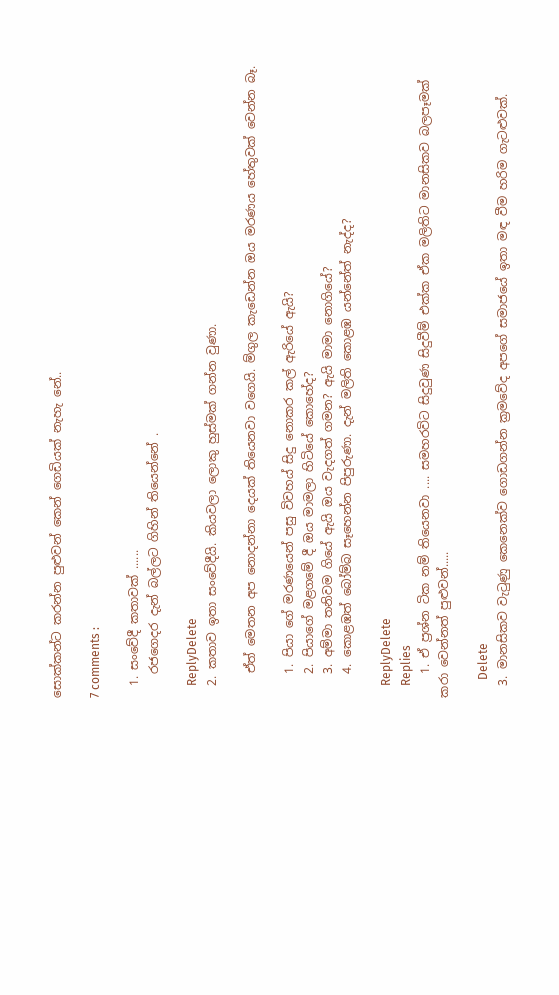සොක්කන්ට කරන්න පුළුවන් කෙන් ගෙඩියක් නැහැ නේ..

7 comments :

  1. සංවේදී කතාවක් ......
    රජගෙදර දැන් බල්ලට ගිහින් තියෙන්නේ .

    ReplyDelete
  2. කතාව ඉතා සංවේදීයි. කියවලා ලොකු හුස්මක් ගන්න වුණා.

    ඒත් මෙතන අප නොදන්නා දෙයක් තියෙනවා වගෙයි. ම්ගුල කැඩෙන්න ඔය මරණය හේතුවක් වෙන්න බෑ.

    1. පියා ගේ මරණයෙන් පසු විවහය් සිදු නොකර කල් ඇරියේ ඇයි?
    2. පියාගේ මළගමේ දී ඔය මාමලා හිටියේ කොහේද?
    3. අම්මා තනිවම ගියේ ඇයි ඔය වැදගත් ගමන? ඇයි මාමා නොගියේ?
    4. කොළඹත් බෝම්බ සෑහෙන්න පිපුරුණා. දැන් මලිති කොළඹ යන්නේත් නැද්ද?

    ReplyDelete
    Replies
    1. ඒ ප්‍රශ්න ටික නම් තියෙනවා .... සමහරවිට සිදුවුණ සිදුවීම් එක්ක ඒක මලිතිට මානසිකව බලපෑමක් කරා වෙන්නත් පුළුවන්.....

      Delete
  3. මානසිකව වැටුණු කෙනෙක්ව ගොඩගන්න ක්‍රමවේද අපගේ සමාජයේ ඉතා මඳ වීම හරිම ගැටළුවක්.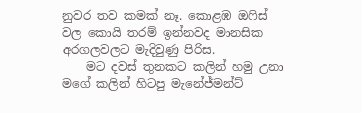නුවර තව කමක් නෑ. කොළඹ ඔෆිස් වල කොයි තරම් ඉන්නවද මානසික අරගලවලට මැදිවුණු පිරිස.
    මට දවස් තුනකට කලින් හමු උනා මගේ කලින් හිටපු මැනේජ්මන්ට්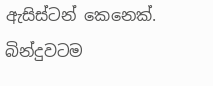ඇසිස්ටන් කෙනෙක්. බින්දුවටම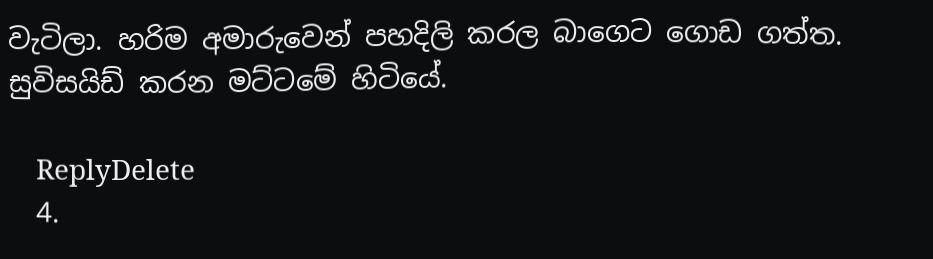වැටිලා. හරිම අමාරුවෙන් පහදිලි කරල බාගෙට ගොඩ ගත්ත. සුවිසයිඩ් කරන මට්ටමේ හිටියේ.

    ReplyDelete
  4.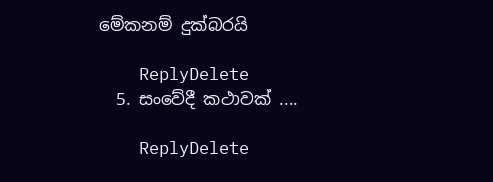මේකනම් දුක්බරයි

    ReplyDelete
  5. සංවේදී කථාවක් ....

    ReplyDelete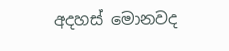අදහස් මොනවද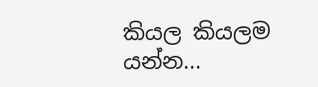කියල කියලම යන්න...